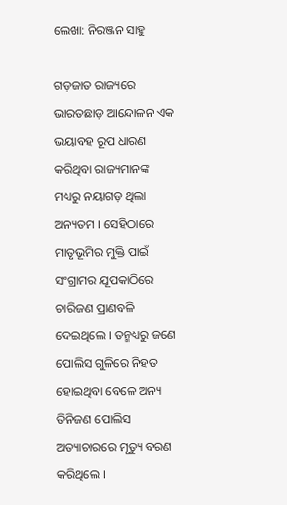ଲେଖା: ନିରଞ୍ଜନ ସାହୁ

ଗଡ଼ଜାତ ରାଜ୍ୟରେ ଭାରତଛାଡ଼ ଆନ୍ଦୋଳନ ଏକ ଭୟାବହ ରୂପ ଧାରଣ କରିଥିବା ରାଜ୍ୟମାନଙ୍କ ମଧ୍ୟରୁ ନୟାଗଡ଼ ଥିଲା ଅନ୍ୟତମ । ସେହିଠାରେ ମାତୃଭୂମିର ମୁକ୍ତି ପାଇଁ ସଂଗ୍ରାମର ଯୂପକାଠିରେ ଚାରିଜଣ ପ୍ରାଣବଳି ଦେଇଥିଲେ । ତନ୍ମଧ୍ୟରୁ ଜଣେ ପୋଲିସ ଗୁଳିରେ ନିହତ ହୋଇଥିବା ବେଳେ ଅନ୍ୟ ତିନିଜଣ ପୋଲିସ ଅତ୍ୟାଚାରରେ ମୃତ୍ୟୁ ବରଣ କରିଥିଲେ ।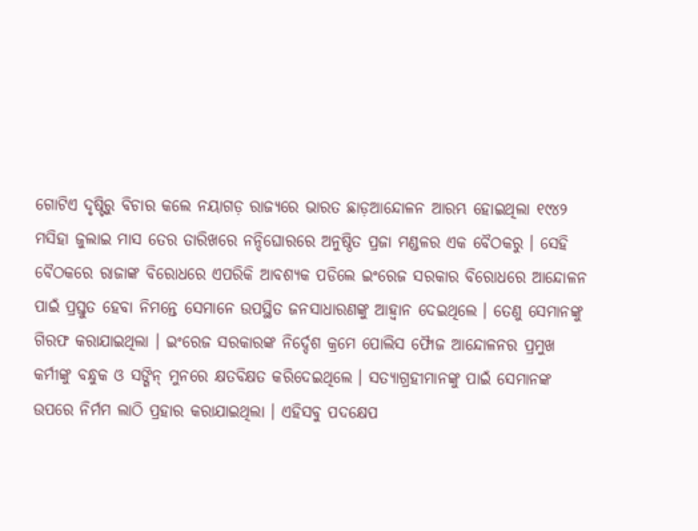ଗୋଟିଏ ଦୃଷ୍ଟିରୁ ବିଚାର କଲେ ନୟାଗଡ଼ ରାଜ୍ୟରେ ଭାରତ ଛାଡ଼ଆନ୍ଦୋଳନ ଆରମ୍ଭ ହୋଇଥିଲା ୧୯୪୨ ମସିହା ଜୁଲାଇ ମାସ ତେର ତାରିଖରେ ନନ୍ଦିଘୋରରେ ଅନୁଷ୍ଠିତ ପ୍ରଜା ମଣ୍ଡଳର ଏକ ବୈଠକରୁ । ସେହି ବୈଠକରେ ରାଜାଙ୍କ ବିରୋଧରେ ଏପରିକି ଆବଶ୍ୟକ ପଡିଲେ ଇଂରେଜ ସରକାର ବିରୋଧରେ ଆନ୍ଦୋଳନ ପାଇଁ ପ୍ରସ୍ତୁତ ହେବା ନିମନ୍ତେ ସେମାନେ ଉପସ୍ଥିତ ଜନସାଧାରଣଙ୍କୁ ଆହ୍ବାନ ଦେଇଥିଲେ । ତେଣୁ ସେମାନଙ୍କୁ ଗିରଫ କରାଯାଇଥିଲା । ଇଂରେଜ ସରକାରଙ୍କ ନିର୍ଦ୍ଦେଶ କ୍ରମେ ପୋଲିସ ଫୋୖଜ ଆନ୍ଦୋଳନର ପ୍ରମୁଖ କର୍ମୀଙ୍କୁ ବନ୍ଧୁକ ଓ ସଙ୍ଗିନ୍ ମୁନରେ କ୍ଷତବିକ୍ଷତ କରିଦେଇଥିଲେ । ସତ୍ୟାଗ୍ରହୀମାନଙ୍କୁ ପାଇଁ ସେମାନଙ୍କ ଉପରେ ନିର୍ମମ ଲାଠି ପ୍ରହାର କରାଯାଇଥିଲା । ଏହିସବୁ ପଦକ୍ଷେପ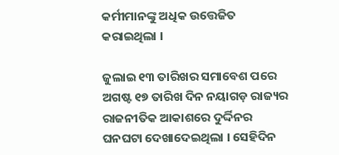କର୍ମୀମାନଙ୍କୁ ଅଧିକ ଉତ୍ତେଜିତ କରାଇଥିଲା ।

ଜୁଲାଇ ୧୩ ତାରିଖର ସମାବେଶ ପରେ ଅଗଷ୍ଟ ୧୭ ତାରିଖ ଦିନ ନୟାଗଡ଼ ରାଜ୍ୟର ରାଜନୀତିକ ଆକାଶରେ ଦୁର୍ଦ୍ଦିନର ଘନଘଟା ଦେଖାଦେଇଥିଲା । ସେହିଦିନ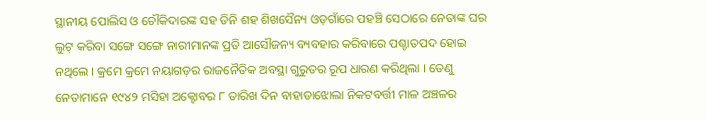ସ୍ଥାନୀୟ ପୋଲିସ ଓ ଚୌକିଦାରଙ୍କ ସହ ତିନି ଶହ ଶିଖସୈନ୍ୟ ଓଡ଼ଗାଁରେ ପହଞ୍ଚି ସେଠାରେ ନେତାଙ୍କ ଘର ଲୁଟ୍ କରିବା ସଙ୍ଗେ ସଙ୍ଗେ ନାରୀମାନଙ୍କ ପ୍ରତି ଆସୌଜନ୍ୟ ବ୍ୟବହାର କରିବାରେ ପଶ୍ଚାତପଦ ହୋଇ ନଥିଲେ । କ୍ରମେ କ୍ରମେ ନୟାଗଡ଼ର ରାଜନୈତିକ ଅବସ୍ଥା ଗୁରୁତର ରୂପ ଧାରଣ କରିଥିଲା । ତେଣୁ ନେତାମାନେ ୧୯୪୨ ମସିହା ଅକ୍ଟୋବର ୮ ତାରିଖ ଦିନ ବାହାଡାଝୋଲା ନିକଟବର୍ତ୍ତୀ ମାଳ ଅଞ୍ଚଳର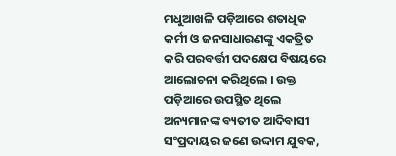ମଧୁଆଖଳି ପଡ଼ିଆରେ ଶତାଧିକ କର୍ମୀ ଓ ଜନସାଧାରଣଙ୍କୁ ଏକତ୍ରିତ କରି ପରବର୍ତ୍ତୀ ପଦକ୍ଷେପ ବିଷୟରେ ଆଲୋଚନା କରିଥିଲେ । ଉକ୍ତ ପଡ଼ିଆରେ ଉପସ୍ଥିତ ଥିଲେ ଅନ୍ୟମାନଙ୍କ ବ୍ୟତୀତ ଆଦିବାସୀ ସଂପ୍ରଦାୟର ଜଣେ ଉଦ୍ଦାମ ଯୁବକ,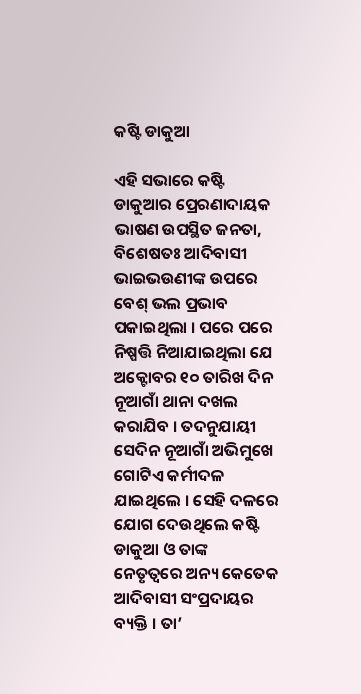କଷ୍ଟି ଡାକୁଆ

ଏହି ସଭାରେ କଷ୍ଟି ଡାକୁଆର ପ୍ରେରଣାଦାୟକ ଭାଷଣ ଉପସ୍ଥିତ ଜନତା, ବିଶେଷତଃ ଆଦିବାସୀ ଭାଇଭଉଣୀଙ୍କ ଉପରେ ବେଶ୍ ଭଲ ପ୍ରଭାବ ପକାଇଥିଲା । ପରେ ପରେ ନିଷ୍ପତ୍ତି ନିଆଯାଇଥିଲା ଯେ ଅକ୍ଟୋବର ୧୦ ତାରିଖ ଦିନ ନୂଆଗାଁ ଥାନା ଦଖଲ କରାଯିବ । ତଦନୁଯାୟୀ ସେଦିନ ନୂଆଗାଁ ଅଭିମୁଖେ ଗୋଟିଏ କର୍ମୀଦଳ ଯାଇଥିଲେ । ସେହି ଦଳରେ ଯୋଗ ଦେଉଥିଲେ କଷ୍ଟି ଡାକୁଆ ଓ ତାଙ୍କ ନେତୃତ୍ଵରେ ଅନ୍ୟ କେତେକ ଆଦିବାସୀ ସଂପ୍ରଦାୟର ବ୍ୟକ୍ତି । ତା’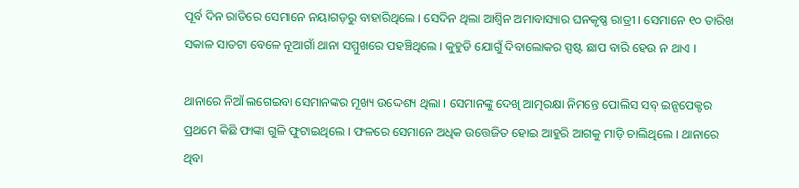ପୂର୍ବ ଦିନ ରାତିରେ ସେମାନେ ନୟାଗଡ଼ରୁ ବାହାରିଥିଲେ । ସେଦିନ ଥିଲା ଆଶ୍ଵିନ ଅମାବାସ୍ୟାର ଘନକୃଷ୍ଣ ରାତ୍ରୀ । ସେମାନେ ୧୦ ତାରିଖ ସକାଳ ସାତଟା ବେଳେ ନୂଆଗାଁ ଥାନା ସମ୍ମୁଖରେ ପହଞ୍ଚିଥିଲେ । କୁହୁଡି ଯୋଗୁଁ ଦିବାଲୋକର ସ୍ପଷ୍ଟ ଛାପ ବାରି ହେଉ ନ ଥାଏ ।

ଥାନାରେ ନିଆଁ ଲଗେଇବା ସେମାନଙ୍କର ମୂଖ୍ୟ ଉଦ୍ଦେଶ୍ୟ ଥିଲା । ସେମାନଙ୍କୁ ଦେଖି ଆତ୍ମରକ୍ଷା ନିମନ୍ତେ ପୋଲିସ ସବ୍ ଇନ୍ସପେକ୍ଟର ପ୍ରଥମେ କିଛି ଫାଙ୍କା ଗୁଳି ଫୁଟାଇଥିଲେ । ଫଳରେ ସେମାନେ ଅଧିକ ଉତ୍ତେଜିତ ହୋଇ ଆହୁରି ଆଗକୁ ମାଡ଼ି ଚାଲିଥିଲେ । ଥାନାରେ ଥିବା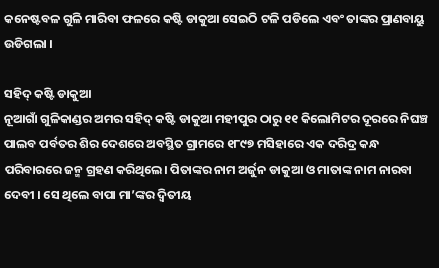କନେଷ୍ଟବଳ ଗୁଳି ମାରିବା ଫଳରେ କଷ୍ଟି ଡାକୁଆ ସେଇଠି ଟଳି ପଡିଲେ ଏବଂ ତାଙ୍କର ପ୍ରାଣବାୟୁ ଉଡିଗଲା ।

ସହିଦ୍ କଷ୍ଟି ଡାକୁଆ
ନୂଆଗାଁ ଗୁଳିକାଣ୍ଡର ଅମର ସହିଦ୍ କଷ୍ଟି ଡାକୁଆ ମହୀପୁର ଠାରୁ ୧୧ କିଲୋମିଟର ଦୂରରେ ନିଘଞ୍ଚ ପାଲବ ପର୍ବତର ଶିର ଦେଶରେ ଅବସ୍ଥିତ ଗ୍ରାମରେ ୧୮୯୭ ମସିହାରେ ଏକ ଦରିଦ୍ର କନ୍ଧ ପରିବାରରେ ଜନ୍ମ ଗ୍ରହଣ କରିଥିଲେ। ପିତାଙ୍କର ନାମ ଅର୍ଜୁନ ଡାକୁଆ ଓ ମାତାଙ୍କ ନାମ ନାରବା ଦେବୀ । ସେ ଥିଲେ ବାପା ମା’ଙ୍କର ଦ୍ବିତୀୟ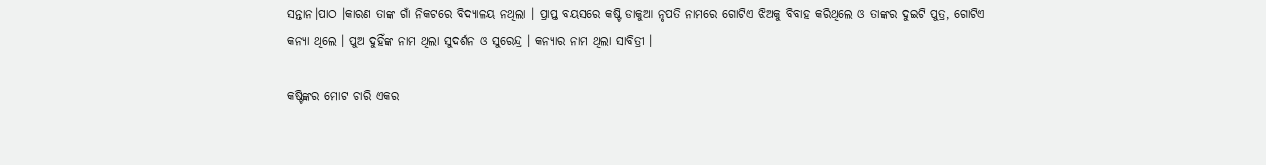ସନ୍ତାନ।ପାଠ ।କାରଣ ତାଙ୍କ ଗାଁ ନିକଟରେ ବିଦ୍ୟାଳୟ ନଥିଲା । ପ୍ରାପ୍ତ ବୟସରେ କଷ୍ଟି ଡାକୁଆ ନୃପତି ନାମରେ ଗୋଟିଏ ଝିଅକୁ ବିବାହ କରିଥିଲେ ଓ ତାଙ୍କର ଦୁଇଟି ପୁତ୍ର, ଗୋଟିଏ କନ୍ୟା ଥିଲେ । ପୁଅ ଦୁହିଁଙ୍କ ନାମ ଥିଲା ସୁଦର୍ଶନ ଓ ସୁରେନ୍ଦ୍ର । କନ୍ୟାର ନାମ ଥିଲା ସାବିତ୍ରୀ ।

କଷ୍ଟିଙ୍କର ମୋଟ ଚାରି ଏକର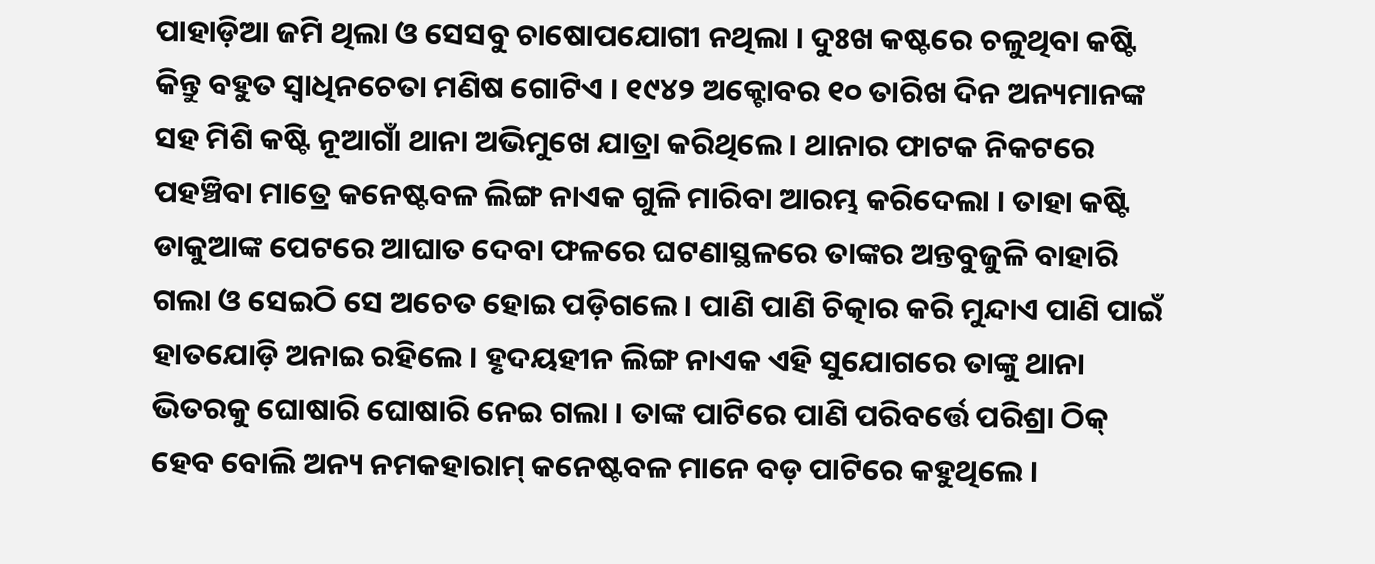ପାହାଡ଼ିଆ ଜମି ଥିଲା ଓ ସେସବୁ ଚାଷୋପଯୋଗୀ ନଥିଲା । ଦୁଃଖ କଷ୍ଟରେ ଚଳୁଥିବା କଷ୍ଟି କିନ୍ତୁ ବହୁତ ସ୍ଵାଧିନଚେତା ମଣିଷ ଗୋଟିଏ । ୧୯୪୨ ଅକ୍ଟୋବର ୧୦ ତାରିଖ ଦିନ ଅନ୍ୟମାନଙ୍କ ସହ ମିଶି କଷ୍ଟି ନୂଆଗାଁ ଥାନା ଅଭିମୁଖେ ଯାତ୍ରା କରିଥିଲେ । ଥାନାର ଫାଟକ ନିକଟରେ ପହଞ୍ଚିବା ମାତ୍ରେ କନେଷ୍ଟବଳ ଲିଙ୍ଗ ନାଏକ ଗୁଳି ମାରିବା ଆରମ୍ଭ କରିଦେଲା । ତାହା କଷ୍ଟି ଡାକୁଆଙ୍କ ପେଟରେ ଆଘାତ ଦେବା ଫଳରେ ଘଟଣାସ୍ଥଳରେ ତାଙ୍କର ଅନ୍ତବୁଜୁଳି ବାହାରି ଗଲା ଓ ସେଇଠି ସେ ଅଚେତ ହୋଇ ପଡ଼ିଗଲେ । ପାଣି ପାଣି ଚିତ୍କାର କରି ମୁନ୍ଦାଏ ପାଣି ପାଇଁ ହାତଯୋଡ଼ି ଅନାଇ ରହିଲେ । ହୃଦୟହୀନ ଲିଙ୍ଗ ନାଏକ ଏହି ସୁଯୋଗରେ ତାଙ୍କୁ ଥାନା ଭିତରକୁ ଘୋଷାରି ଘୋଷାରି ନେଇ ଗଲା । ତାଙ୍କ ପାଟିରେ ପାଣି ପରିବର୍ତ୍ତେ ପରିଶ୍ରା ଠିକ୍ ହେବ ବୋଲି ଅନ୍ୟ ନମକହାରାମ୍ କନେଷ୍ଟବଳ ମାନେ ବଡ଼ ପାଟିରେ କହୁଥିଲେ ।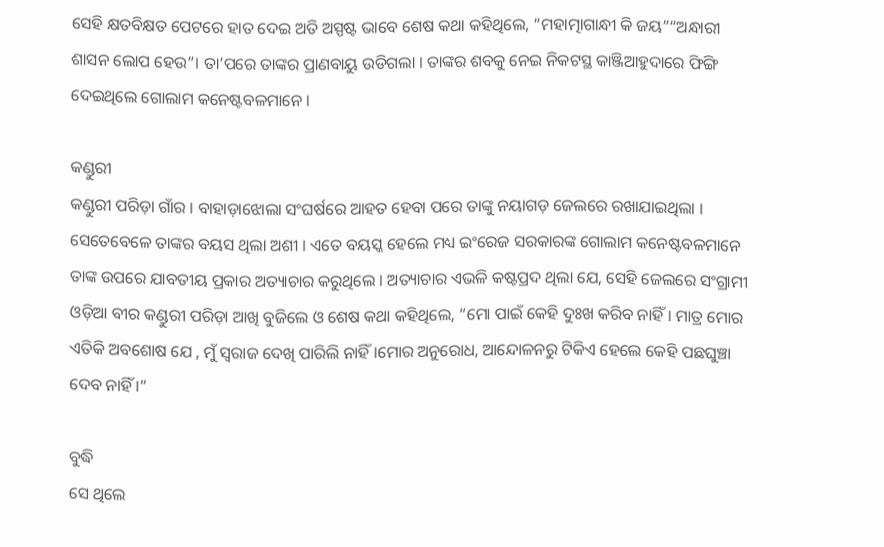ସେହି କ୍ଷତବିକ୍ଷତ ପେଟରେ ହାତ ଦେଇ ଅତି ଅସ୍ପଷ୍ଟ ଭାବେ ଶେଷ କଥା କହିଥିଲେ, “ମହାତ୍ମାଗାନ୍ଧୀ କି ଜୟ”“ଅନ୍ଧାରୀ ଶାସନ ଲୋପ ହେଉ”। ତା’ପରେ ତାଙ୍କର ପ୍ରାଣବାୟୁ ଉଡିଗଲା । ତାଙ୍କର ଶବକୁ ନେଇ ନିକଟସ୍ଥ କାଞ୍ଜିଆହୁଦାରେ ଫିଙ୍ଗି ଦେଇଥିଲେ ଗୋଲାମ କନେଷ୍ଟବଳମାନେ ।

କଣ୍ଡୁରୀ
କଣ୍ଡୁରୀ ପରିଡ଼ା ଗାଁର । ବାହାଡ଼ାଝୋଲା ସଂଘର୍ଷରେ ଆହତ ହେବା ପରେ ତାଙ୍କୁ ନୟାଗଡ଼ ଜେଲରେ ରଖାଯାଇଥିଲା । ସେତେବେଳେ ତାଙ୍କର ବୟସ ଥିଲା ଅଶୀ । ଏତେ ବୟସ୍କ ହେଲେ ମଧ୍ୟ ଇଂରେଜ ସରକାରଙ୍କ ଗୋଲାମ କନେଷ୍ଟବଳମାନେ ତାଙ୍କ ଉପରେ ଯାବତୀୟ ପ୍ରକାର ଅତ୍ୟାଚାର କରୁଥିଲେ । ଅତ୍ୟାଚାର ଏଭଳି କଷ୍ଟପ୍ରଦ ଥିଲା ଯେ, ସେହି ଜେଲରେ ସଂଗ୍ରାମୀ ଓଡ଼ିଆ ବୀର କଣ୍ଡୁରୀ ପରିଡ଼ା ଆଖି ବୁଜିଲେ ଓ ଶେଷ କଥା କହିଥିଲେ, “ମୋ ପାଇଁ କେହି ଦୁଃଖ କରିବ ନାହିଁ। ମାତ୍ର ମୋର ଏତିକି ଅବଶୋଷ ଯେ , ମୁଁ ସ୍ଵରାଜ ଦେଖି ପାରିଲି ନାହିଁ ।ମୋର ଅନୁରୋଧ, ଆନ୍ଦୋଳନରୁ ଟିକିଏ ହେଲେ କେହି ପଛଘୁଞ୍ଚା ଦେବ ନାହିଁ ।”

ବୁଦ୍ଧି
ସେ ଥିଲେ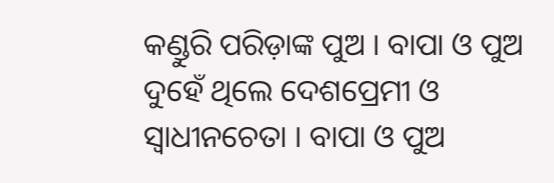କଣ୍ଡୁରି ପରିଡ଼ାଙ୍କ ପୁଅ । ବାପା ଓ ପୁଅ ଦୁହେଁ ଥିଲେ ଦେଶପ୍ରେମୀ ଓ ସ୍ଵାଧୀନଚେତା । ବାପା ଓ ପୁଅ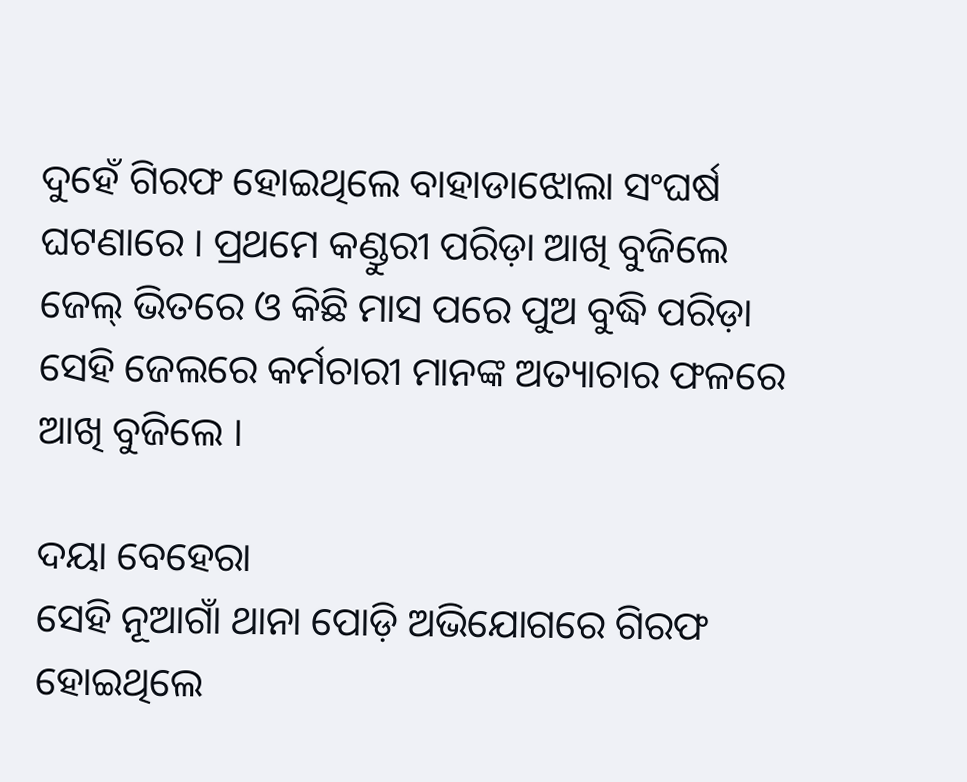ଦୁହେଁ ଗିରଫ ହୋଇଥିଲେ ବାହାଡାଝୋଲା ସଂଘର୍ଷ ଘଟଣାରେ । ପ୍ରଥମେ କଣ୍ଡୁରୀ ପରିଡ଼ା ଆଖି ବୁଜିଲେ ଜେଲ୍ ଭିତରେ ଓ କିଛି ମାସ ପରେ ପୁଅ ବୁଦ୍ଧି ପରିଡ଼ା ସେହି ଜେଲରେ କର୍ମଚାରୀ ମାନଙ୍କ ଅତ୍ୟାଚାର ଫଳରେ ଆଖି ବୁଜିଲେ ।

ଦୟା ବେହେରା
ସେହି ନୂଆଗାଁ ଥାନା ପୋଡ଼ି ଅଭିଯୋଗରେ ଗିରଫ ହୋଇଥିଲେ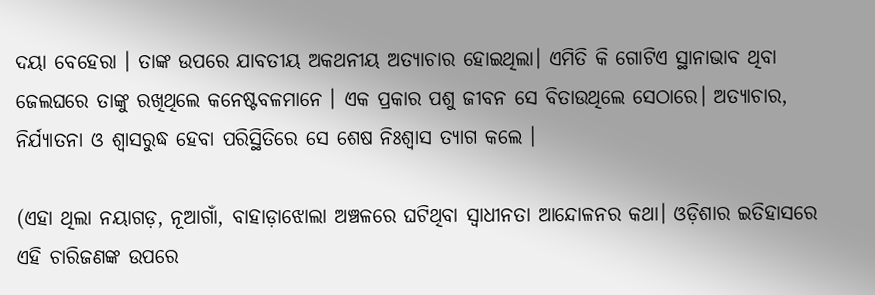ଦୟା ବେହେରା । ତାଙ୍କ ଉପରେ ଯାବତୀୟ ଅକଥନୀୟ ଅତ୍ୟାଚାର ହୋଇଥିଲା। ଏମିତି କି ଗୋଟିଏ ସ୍ଥାନାଭାବ ଥିବା ଜେଲଘରେ ତାଙ୍କୁ ରଖିଥିଲେ କନେଷ୍ଟବଳମାନେ । ଏକ ପ୍ରକାର ପଶୁ ଜୀବନ ସେ ବିତାଉଥିଲେ ସେଠାରେ। ଅତ୍ୟାଚାର, ନିର୍ଯ୍ୟାତନା ଓ ଶ୍ୱାସରୁଦ୍ଧ ହେବା ପରିସ୍ଥିତିରେ ସେ ଶେଷ ନିଃଶ୍ୱାସ ତ୍ୟାଗ କଲେ ।

(ଏହା ଥିଲା ନୟାଗଡ଼, ନୂଆଗାଁ, ବାହାଡ଼ାଝୋଲା ଅଞ୍ଚଳରେ ଘଟିଥିବା ସ୍ଵାଧୀନତା ଆନ୍ଦୋଳନର କଥା। ଓଡ଼ିଶାର ଇତିହାସରେ ଏହି ଚାରିଜଣଙ୍କ ଉପରେ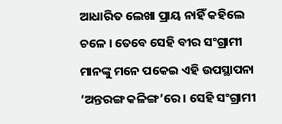ଆଧାରିତ ଲେଖା ପ୍ରାୟ ନାହିଁ କହିଲେ ଚଳେ । ତେବେ ସେହି ବୀର ସଂଗ୍ରାମୀ ମାନଙ୍କୁ ମନେ ପକେଇ ଏହି ଉପସ୍ଥାପନା ‘ଅନ୍ତରଙ୍ଗ କଳିଙ୍ଗ’ରେ । ସେହି ସଂଗ୍ରାମୀ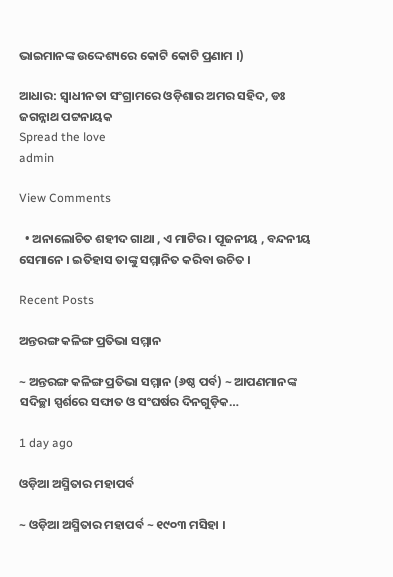ଭାଇମାନଙ୍କ ଉଦ୍ଦେଶ୍ୟରେ କୋଟି କୋଟି ପ୍ରଣାମ ।)

ଆଧାର: ସ୍ଵାଧୀନତା ସଂଗ୍ରାମରେ ଓଡ଼ିଶାର ଅମର ସହିଦ, ଡଃ ଜଗନ୍ନାଥ ପଟ୍ଟନାୟକ
Spread the love
admin

View Comments

  • ଅନାଲୋଚିତ ଶହୀଦ ଗାଥା , ଏ ମାଟିର । ପୂଜନୀୟ , ବନ୍ଦନୀୟ ସେମାନେ । ଇତିହାସ ତାଙ୍କୁ ସମ୍ମାନିତ କରିବା ଉଚିତ ।

Recent Posts

ଅନ୍ତରଙ୍ଗ କଳିଙ୍ଗ ପ୍ରତିଭା ସମ୍ମାନ

~ ଅନ୍ତରଙ୍ଗ କଳିଙ୍ଗ ପ୍ରତିଭା ସମ୍ମାନ (୬ଷ୍ଠ ପର୍ବ) ~ ଆପଣମାନଙ୍କ ସଦିଚ୍ଛା ସ୍ପର୍ଶରେ ସଙ୍ଘାତ ଓ ସଂଘର୍ଷର ଦିନଗୁଡ଼ିକ…

1 day ago

ଓଡ଼ିଆ ଅସ୍ମିତାର ମହାପର୍ବ

~ ଓଡ଼ିଆ ଅସ୍ମିତାର ମହାପର୍ବ ~ ୧୯୦୩ ମସିହା ।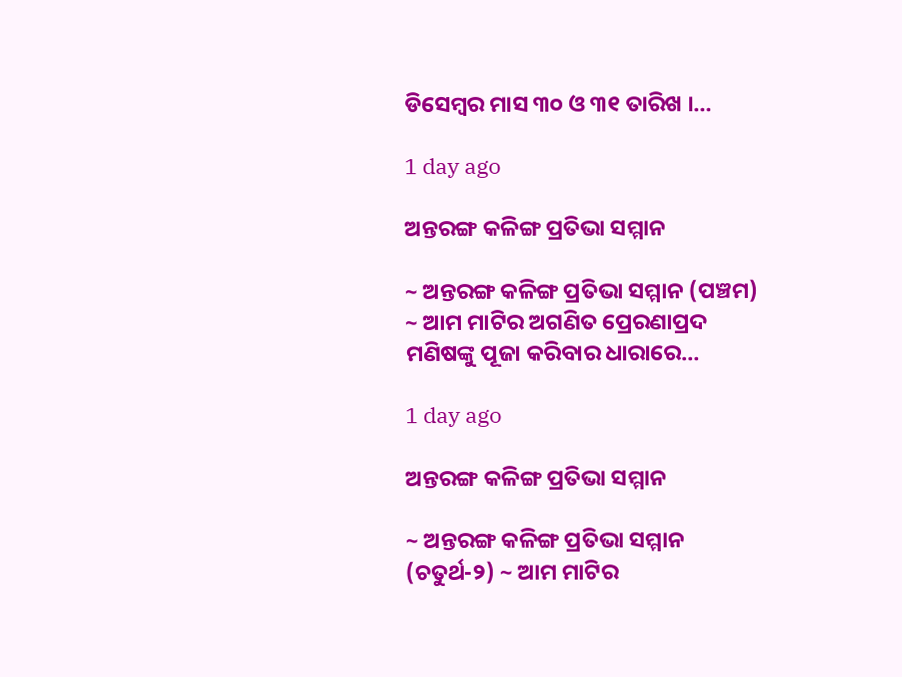ଡିସେମ୍ବର ମାସ ୩୦ ଓ ୩୧ ତାରିଖ ।…

1 day ago

ଅନ୍ତରଙ୍ଗ କଳିଙ୍ଗ ପ୍ରତିଭା ସମ୍ମାନ

~ ଅନ୍ତରଙ୍ଗ କଳିଙ୍ଗ ପ୍ରତିଭା ସମ୍ମାନ (ପଞ୍ଚମ) ~ ଆମ ମାଟିର ଅଗଣିତ ପ୍ରେରଣାପ୍ରଦ ମଣିଷଙ୍କୁ ପୂଜା କରିବାର ଧାରାରେ…

1 day ago

ଅନ୍ତରଙ୍ଗ କଳିଙ୍ଗ ପ୍ରତିଭା ସମ୍ମାନ

~ ଅନ୍ତରଙ୍ଗ କଳିଙ୍ଗ ପ୍ରତିଭା ସମ୍ମାନ (ଚତୁର୍ଥ-୨) ~ ଆମ ମାଟିର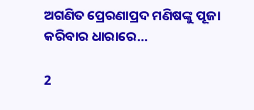ଅଗଣିତ ପ୍ରେରଣାପ୍ରଦ ମଣିଷଙ୍କୁ ପୂଜା କରିବାର ଧାରାରେ…

2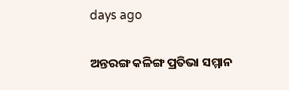days ago

ଅନ୍ତରଙ୍ଗ କଳିଙ୍ଗ ପ୍ରତିଭା ସମ୍ମାନ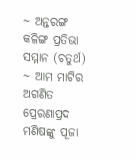~ ଅନ୍ତରଙ୍ଗ କଳିଙ୍ଗ ପ୍ରତିଭା ସମ୍ମାନ (ଚତୁର୍ଥ) ~ ଆମ ମାଟିର ଅଗଣିତ ପ୍ରେରଣାପ୍ରଦ ମଣିଷଙ୍କୁ ପୂଜା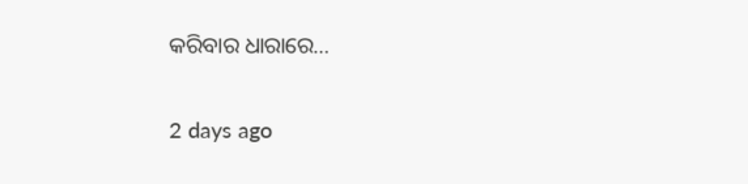କରିବାର ଧାରାରେ…

2 days ago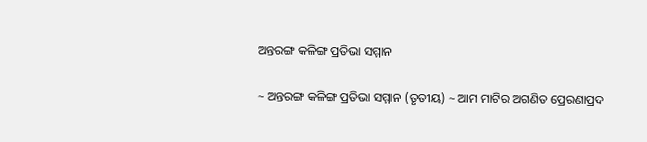ଅନ୍ତରଙ୍ଗ କଳିଙ୍ଗ ପ୍ରତିଭା ସମ୍ମାନ

~ ଅନ୍ତରଙ୍ଗ କଳିଙ୍ଗ ପ୍ରତିଭା ସମ୍ମାନ (ତୃତୀୟ) ~ ଆମ ମାଟିର ଅଗଣିତ ପ୍ରେରଣାପ୍ରଦ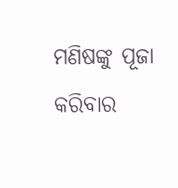ମଣିଷଙ୍କୁ ପୂଜା କରିବାର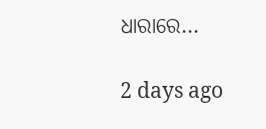ଧାରାରେ…

2 days ago